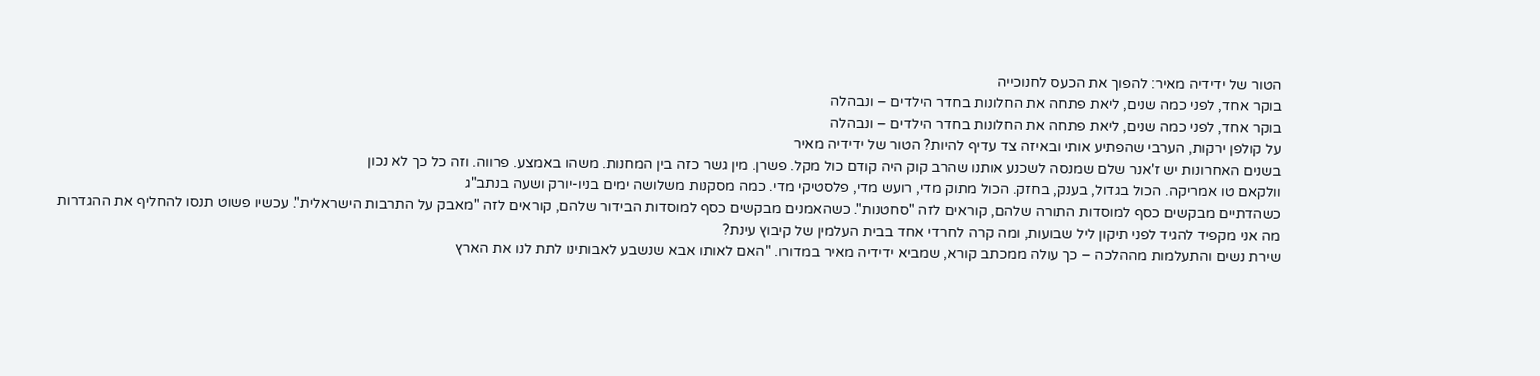הטור של ידידיה מאיר: להפוך את הכעס לחנוכייה
בוקר אחד, לפני כמה שנים, ליאת פתחה את החלונות בחדר הילדים – ונבהלה
בוקר אחד, לפני כמה שנים, ליאת פתחה את החלונות בחדר הילדים – ונבהלה
על קולפן ירקות, הערבי שהפתיע אותי ובאיזה צד עדיף להיות? הטור של ידידיה מאיר
בשנים האחרונות יש ז'אנר שלם שמנסה לשכנע אותנו שהרב קוק היה קודם כול מקל. פשרן. מין גשר כזה בין המחנות. משהו באמצע. פרווה. וזה כל כך לא נכון
וולקאם טו אמריקה. הכול בגדול, בענק, בחזק. הכול מתוק מדי, רועש מדי, פלסטיקי מדי. כמה מסקנות משלושה ימים בניו-יורק ושעה בנתב"ג
כשהדתיים מבקשים כסף למוסדות התורה שלהם, קוראים לזה "סחטנות". כשהאמנים מבקשים כסף למוסדות הבידור שלהם, קוראים לזה "מאבק על התרבות הישראלית". עכשיו פשוט תנסו להחליף את ההגדרות
מה אני מקפיד להגיד לפני תיקון ליל שבועות, ומה קרה לחרדי אחד בבית העלמין של קיבוץ עינת?
שירת נשים והתעלמות מההלכה – כך עולה ממכתב קורא, שמביא ידידיה מאיר במדורו. "האם לאותו אבא שנשבע לאבותינו לתת לנו את הארץ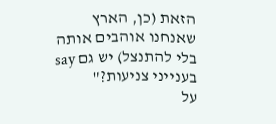הזאת (כן, הארץ שאנחנו אוהבים אותה בלי להתנצל) יש גם say בענייני צניעות?"
על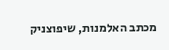מכתב האלמנות, שיפוצניק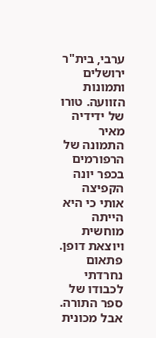ערבי, בית"ר ירושלים ותמונות הזוועה. טורו של ידידיה מאיר
התמונה של הרפורמים בכפר יונה הקפיצה אותי כי היא הייתה מוחשית ויוצאת דופן. פתאום נחרדתי לכבודו של ספר התורה. אבל מכונית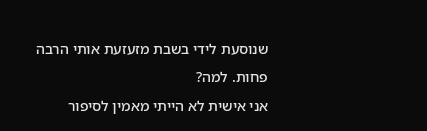שנוסעת לידי בשבת מזעזעת אותי הרבה פחות. למה?
אני אישית לא הייתי מאמין לסיפור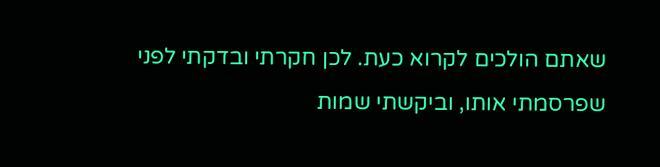שאתם הולכים לקרוא כעת. לכן חקרתי ובדקתי לפני שפרסמתי אותו, וביקשתי שמות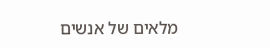מלאים של אנשים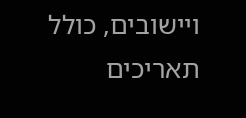ויישובים, כולל תאריכים